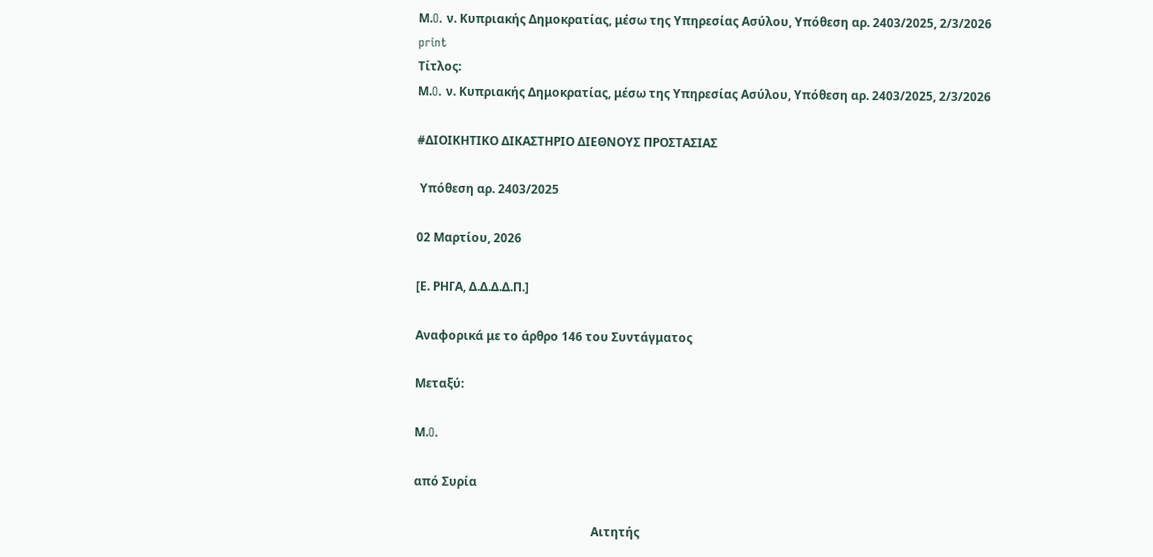Μ.O. ν. Κυπριακής Δημοκρατίας, μέσω της Υπηρεσίας Ασύλου, Υπόθεση αρ. 2403/2025, 2/3/2026
print
Τίτλος:
Μ.O. ν. Κυπριακής Δημοκρατίας, μέσω της Υπηρεσίας Ασύλου, Υπόθεση αρ. 2403/2025, 2/3/2026

#ΔΙΟΙΚΗΤΙΚΟ ΔΙΚΑΣΤΗΡΙΟ ΔΙΕΘΝΟΥΣ ΠΡΟΣΤΑΣΙΑΣ

 Υπόθεση αρ. 2403/2025

02 Μαρτίου, 2026

[Ε. ΡΗΓΑ, Δ.Δ.Δ.Δ.Π.]

Αναφορικά με το άρθρο 146 του Συντάγματος

Μεταξύ:

Μ.O.

από Συρία

                                                           Αιτητής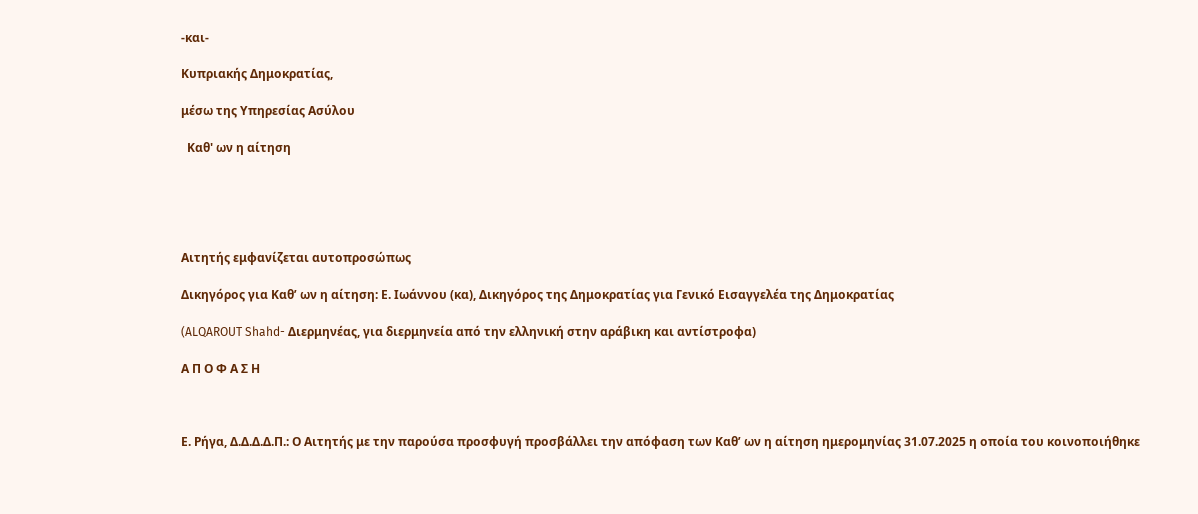-και-

Κυπριακής Δημοκρατίας,

μέσω της Υπηρεσίας Ασύλου

  Καθ' ων η αίτηση





Αιτητής εμφανίζεται αυτοπροσώπως

Δικηγόρος για Καθ’ ων η αίτηση: Ε. Ιωάννου (κα), Δικηγόρος της Δημοκρατίας για Γενικό Εισαγγελέα της Δημοκρατίας

(ALQAROUT Shahd- Διερμηνέας, για διερμηνεία από την ελληνική στην αράβικη και αντίστροφα)

Α Π Ο Φ Α Σ Η



Ε. Ρήγα, Δ.Δ.Δ.Δ.Π.: Ο Αιτητής με την παρούσα προσφυγή προσβάλλει την απόφαση των Καθ’ ων η αίτηση ημερομηνίας 31.07.2025 η οποία του κοινοποιήθηκε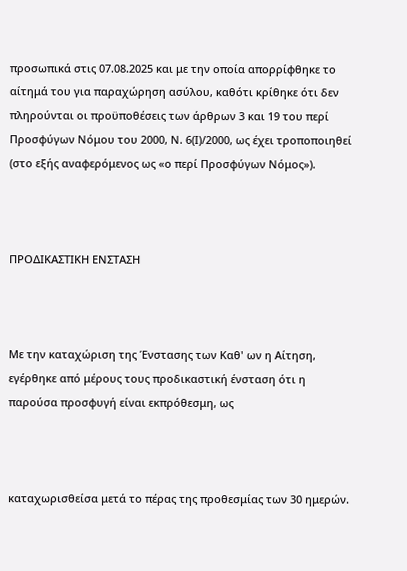προσωπικά στις 07.08.2025 και με την οποία απορρίφθηκε το αίτημά του για παραχώρηση ασύλου, καθότι κρίθηκε ότι δεν πληρούνται οι προϋποθέσεις των άρθρων 3 και 19 του περί Προσφύγων Νόμου του 2000, Ν. 6(Ι)/2000, ως έχει τροποποιηθεί (στο εξής αναφερόμενος ως «ο περί Προσφύγων Νόμος»).



ΠΡΟΔΙΚΑΣΤΙΚΗ ΕΝΣΤΑΣΗ



Με την καταχώριση της Ένστασης των Καθ' ων η Αίτηση, εγέρθηκε από μέρους τους προδικαστική ένσταση ότι η παρούσα προσφυγή είναι εκπρόθεσμη, ως



καταχωρισθείσα μετά το πέρας της προθεσμίας των 30 ημερών.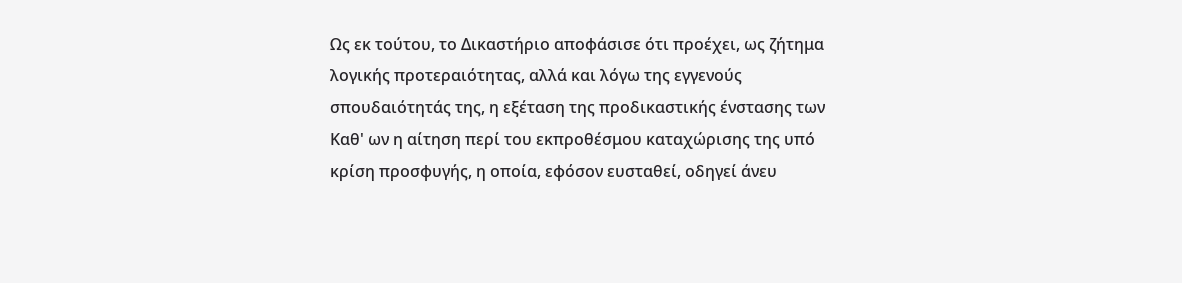Ως εκ τούτου, το Δικαστήριο αποφάσισε ότι προέχει, ως ζήτημα λογικής προτεραιότητας, αλλά και λόγω της εγγενούς σπουδαιότητάς της, η εξέταση της προδικαστικής ένστασης των Καθ' ων η αίτηση περί του εκπροθέσμου καταχώρισης της υπό κρίση προσφυγής, η οποία, εφόσον ευσταθεί, οδηγεί άνευ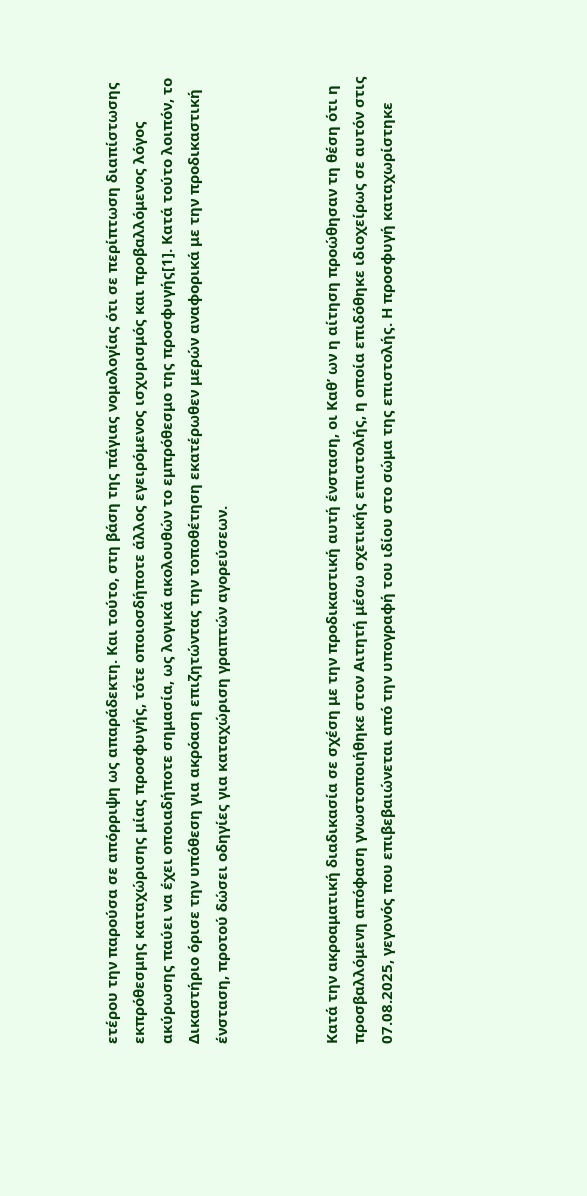ετέρου την παρούσα σε απόρριψη ως απαράδεκτη. Και τούτο, στη βάση της πάγιας νομολογίας ότι σε περίπτωση διαπίστωσης εκπρόθεσμης καταχώρισης μίας προσφυγής, τότε οποιοσδήποτε άλλος εγειρόμενος ισχυρισμός και προβαλλόμενος λόγος ακύρωσης παύει να έχει οποιαδήποτε σημασία, ως λογικά ακολουθών το εμπρόθεσμο της προσφυγής[1]. Κατά τούτο λοιπόν, το Δικαστήριο όρισε την υπόθεση για ακρόαση επιζητώντας την τοποθέτηση εκατέρωθεν μερών αναφορικά με την προδικαστική ένσταση, προτού δώσει οδηγίες για καταχώριση γραπτών αγορεύσεων.



Κατά την ακροαματική διαδικασία σε σχέση με την προδικαστική αυτή ένσταση, οι Καθ’ ων η αίτηση προώθησαν τη θέση ότι η προσβαλλόμενη απόφαση γνωστοποιήθηκε στον Αιτητή μέσω σχετικής επιστολής, η οποία επιδόθηκε ιδιοχείρως σε αυτόν στις 07.08.2025, γεγονός που επιβεβαιώνεται από την υπογραφή του ιδίου στο σώμα της επιστολής. Η προσφυγή καταχωρίστηκε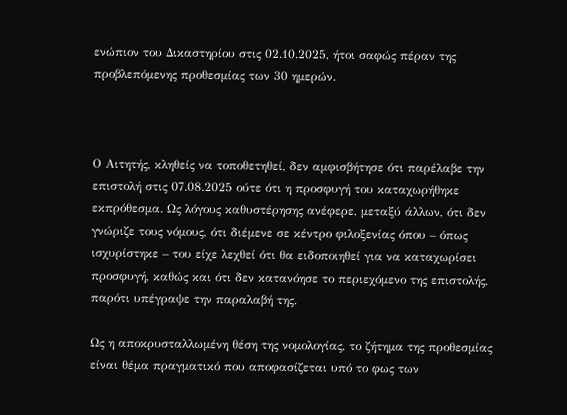ενώπιον του Δικαστηρίου στις 02.10.2025, ήτοι σαφώς πέραν της προβλεπόμενης προθεσμίας των 30 ημερών.



Ο Αιτητής, κληθείς να τοποθετηθεί, δεν αμφισβήτησε ότι παρέλαβε την επιστολή στις 07.08.2025 ούτε ότι η προσφυγή του καταχωρήθηκε εκπρόθεσμα. Ως λόγους καθυστέρησης ανέφερε, μεταξύ άλλων, ότι δεν γνώριζε τους νόμους, ότι διέμενε σε κέντρο φιλοξενίας όπου – όπως ισχυρίστηκε – του είχε λεχθεί ότι θα ειδοποιηθεί για να καταχωρίσει προσφυγή, καθώς και ότι δεν κατανόησε το περιεχόμενο της επιστολής, παρότι υπέγραψε την παραλαβή της.

Ως η αποκρυσταλλωμένη θέση της νομολογίας, το ζήτημα της προθεσμίας είναι θέμα πραγματικό που αποφασίζεται υπό το φως των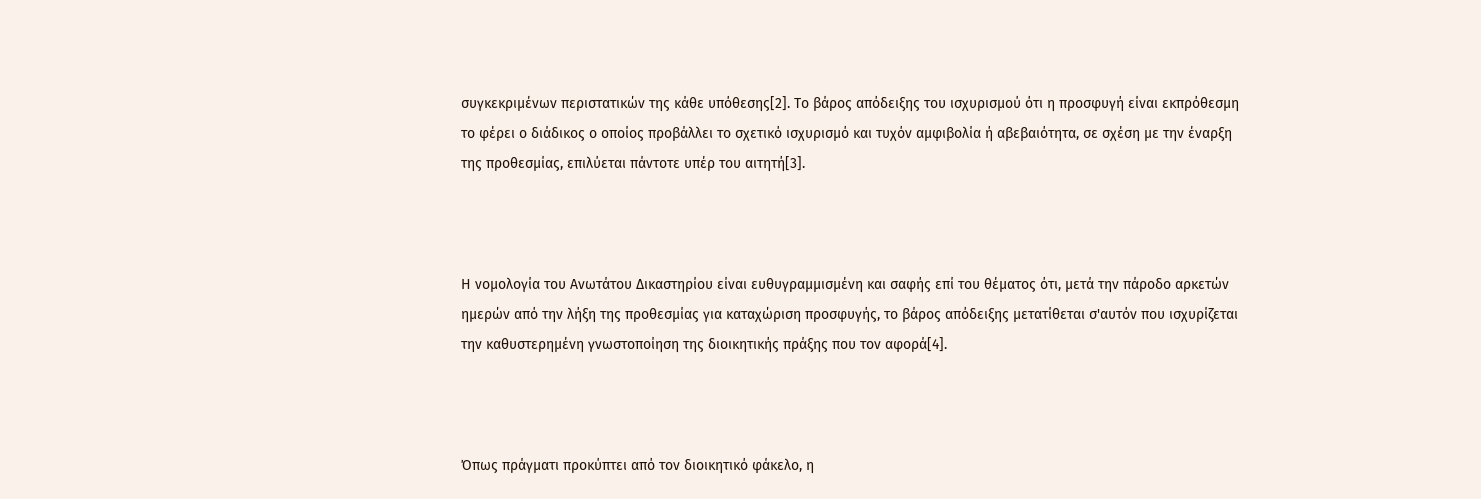συγκεκριμένων περιστατικών της κάθε υπόθεσης[2]. Το βάρος απόδειξης του ισχυρισμού ότι η προσφυγή είναι εκπρόθεσμη το φέρει ο διάδικος ο οποίος προβάλλει το σχετικό ισχυρισμό και τυχόν αμφιβολία ή αβεβαιότητα, σε σχέση με την έναρξη της προθεσμίας, επιλύεται πάντοτε υπέρ του αιτητή[3].



Η νομολογία του Ανωτάτου Δικαστηρίου είναι ευθυγραμμισμένη και σαφής επί του θέματος ότι, μετά την πάροδο αρκετών ημερών από την λήξη της προθεσμίας για καταχώριση προσφυγής, το βάρος απόδειξης μετατίθεται σ'αυτόν που ισχυρίζεται την καθυστερημένη γνωστοποίηση της διοικητικής πράξης που τον αφορά[4].



Όπως πράγματι προκύπτει από τον διοικητικό φάκελο, η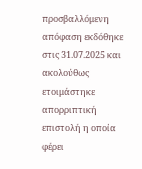προσβαλλόμενη απόφαση εκδόθηκε στις 31.07.2025 και ακολούθως ετοιμάστηκε απορριπτική επιστολή η οποία φέρει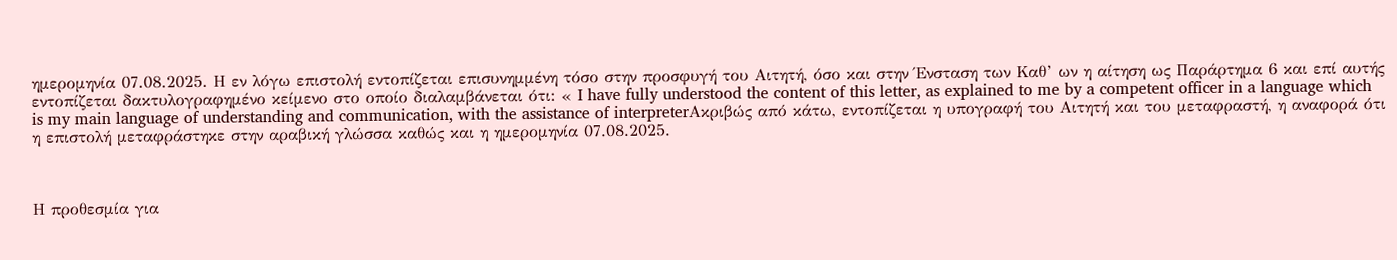ημερομηνία 07.08.2025. Η εν λόγω επιστολή εντοπίζεται επισυνημμένη τόσο στην προσφυγή του Αιτητή, όσο και στην Ένσταση των Καθ’ ων η αίτηση ως Παράρτημα 6 και επί αυτής εντοπίζεται δακτυλογραφημένο κείμενο στο οποίο διαλαμβάνεται ότι: « I have fully understood the content of this letter, as explained to me by a competent officer in a language which is my main language of understanding and communication, with the assistance of interpreterΑκριβώς από κάτω, εντοπίζεται η υπογραφή του Αιτητή και του μεταφραστή, η αναφορά ότι η επιστολή μεταφράστηκε στην αραβική γλώσσα καθώς και η ημερομηνία 07.08.2025.



Η προθεσμία για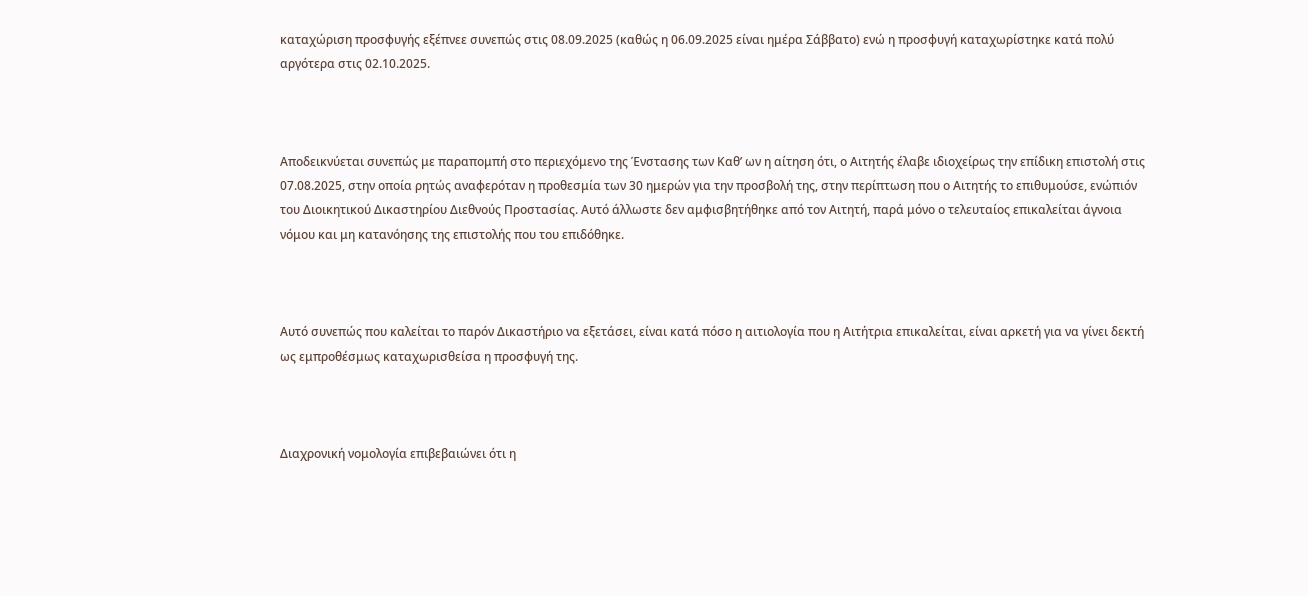καταχώριση προσφυγής εξέπνεε συνεπώς στις 08.09.2025 (καθώς η 06.09.2025 είναι ημέρα Σάββατο) ενώ η προσφυγή καταχωρίστηκε κατά πολύ αργότερα στις 02.10.2025.



Απoδεικνύεται συνεπώς με παραπομπή στο περιεχόμενο της Ένστασης των Καθ’ ων η αίτηση ότι, ο Αιτητής έλαβε ιδιοχείρως την επίδικη επιστολή στις 07.08.2025, στην οποία ρητώς αναφερόταν η προθεσμία των 30 ημερών για την προσβολή της, στην περίπτωση που ο Αιτητής το επιθυμούσε, ενώπιόν του Διοικητικού Δικαστηρίου Διεθνούς Προστασίας. Αυτό άλλωστε δεν αμφισβητήθηκε από τον Αιτητή, παρά μόνο ο τελευταίος επικαλείται άγνοια νόμου και μη κατανόησης της επιστολής που του επιδόθηκε.



Αυτό συνεπώς που καλείται το παρόν Δικαστήριο να εξετάσει, είναι κατά πόσο η αιτιολογία που η Αιτήτρια επικαλείται, είναι αρκετή για να γίνει δεκτή ως εμπροθέσμως καταχωρισθείσα η προσφυγή της.



Διαχρονική νομολογία επιβεβαιώνει ότι η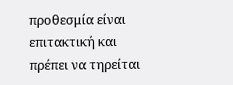προθεσμία είναι επιτακτική και πρέπει να τηρείται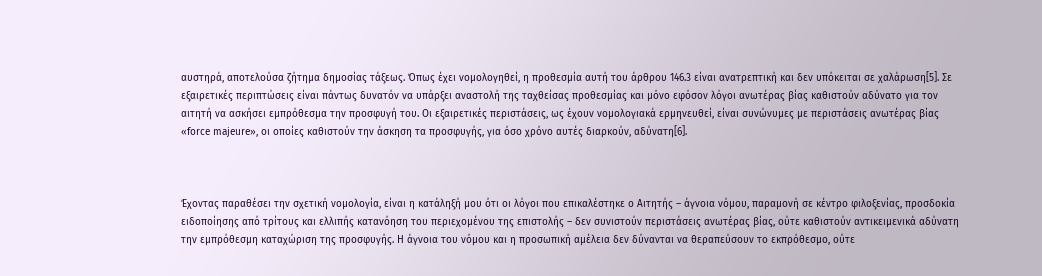αυστηρά, αποτελούσα ζήτημα δημοσίας τάξεως. Όπως έχει νομολογηθεί, η προθεσμία αυτή του άρθρου 146.3 είναι ανατρεπτική και δεν υπόκειται σε χαλάρωση[5]. Σε εξαιρετικές περιπτώσεις είναι πάντως δυνατόν να υπάρξει αναστολή της ταχθείσας προθεσμίας και μόνο εφόσον λόγοι ανωτέρας βίας καθιστούν αδύνατο για τον αιτητή να ασκήσει εμπρόθεσμα την προσφυγή του. Οι εξαιρετικές περιστάσεις, ως έχουν νομολογιακά ερμηνευθεί, είναι συνώνυμες με περιστάσεις ανωτέρας βίας «force majeure», οι οποίες καθιστούν την άσκηση τα προσφυγής, για όσο χρόνο αυτές διαρκούν, αδύνατη[6].



Έχοντας παραθέσει την σχετική νομολογία, είναι η κατάληξή μου ότι οι λόγοι που επικαλέστηκε ο Αιτητής – άγνοια νόμου, παραμονή σε κέντρο φιλοξενίας, προσδοκία ειδοποίησης από τρίτους και ελλιπής κατανόηση του περιεχομένου της επιστολής – δεν συνιστούν περιστάσεις ανωτέρας βίας, ούτε καθιστούν αντικειμενικά αδύνατη την εμπρόθεσμη καταχώριση της προσφυγής. Η άγνοια του νόμου και η προσωπική αμέλεια δεν δύνανται να θεραπεύσουν το εκπρόθεσμο, ούτε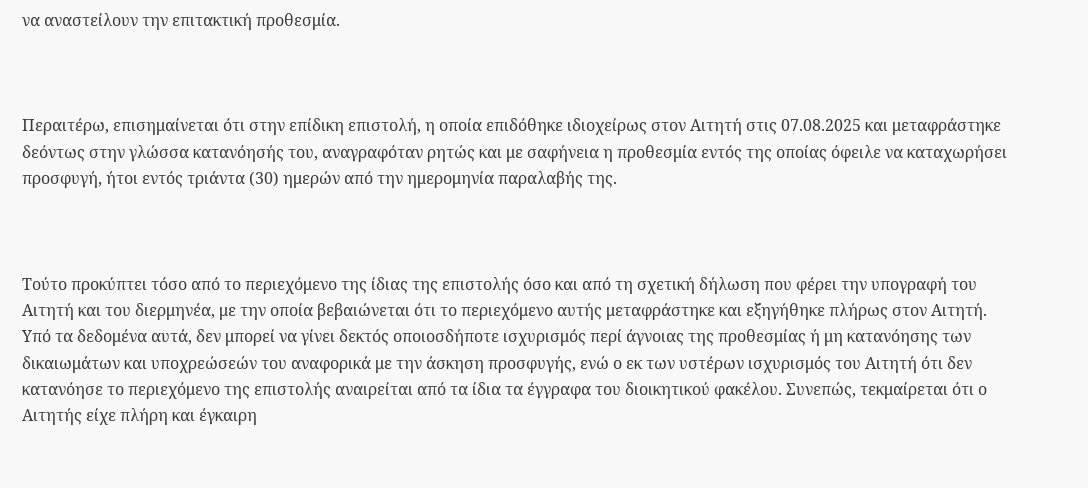να αναστείλουν την επιτακτική προθεσμία.



Περαιτέρω, επισημαίνεται ότι στην επίδικη επιστολή, η οποία επιδόθηκε ιδιοχείρως στον Αιτητή στις 07.08.2025 και μεταφράστηκε δεόντως στην γλώσσα κατανόησής του, αναγραφόταν ρητώς και με σαφήνεια η προθεσμία εντός της οποίας όφειλε να καταχωρήσει προσφυγή, ήτοι εντός τριάντα (30) ημερών από την ημερομηνία παραλαβής της.



Τούτο προκύπτει τόσο από το περιεχόμενο της ίδιας της επιστολής όσο και από τη σχετική δήλωση που φέρει την υπογραφή του Αιτητή και του διερμηνέα, με την οποία βεβαιώνεται ότι το περιεχόμενο αυτής μεταφράστηκε και εξηγήθηκε πλήρως στον Αιτητή. Υπό τα δεδομένα αυτά, δεν μπορεί να γίνει δεκτός οποιοσδήποτε ισχυρισμός περί άγνοιας της προθεσμίας ή μη κατανόησης των δικαιωμάτων και υποχρεώσεών του αναφορικά με την άσκηση προσφυγής, ενώ ο εκ των υστέρων ισχυρισμός του Αιτητή ότι δεν κατανόησε το περιεχόμενο της επιστολής αναιρείται από τα ίδια τα έγγραφα του διοικητικού φακέλου. Συνεπώς, τεκμαίρεται ότι ο Αιτητής είχε πλήρη και έγκαιρη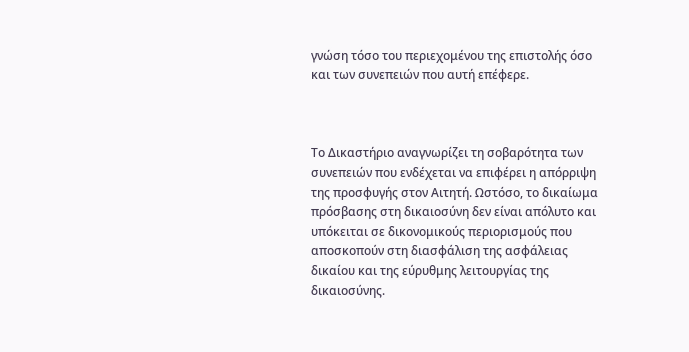γνώση τόσο του περιεχομένου της επιστολής όσο και των συνεπειών που αυτή επέφερε.



Το Δικαστήριο αναγνωρίζει τη σοβαρότητα των συνεπειών που ενδέχεται να επιφέρει η απόρριψη της προσφυγής στον Αιτητή. Ωστόσο, το δικαίωμα πρόσβασης στη δικαιοσύνη δεν είναι απόλυτο και υπόκειται σε δικονομικούς περιορισμούς που αποσκοπούν στη διασφάλιση της ασφάλειας δικαίου και της εύρυθμης λειτουργίας της δικαιοσύνης.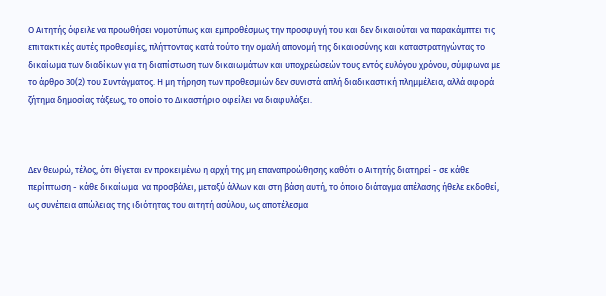Ο Αιτητής όφειλε να προωθήσει νομοτύπως και εμπροθέσμως την προσφυγή του και δεν δικαιούται να παρακάμπτει τις επιτακτικές αυτές προθεσμίες, πλήττοντας κατά τούτο την ομαλή απονομή της δικαιοσύνης και καταστρατηγώντας το δικαίωμα των διαδίκων για τη διαπίστωση των δικαιωμάτων και υποχρεώσεών τους εντός ευλόγου χρόνου, σύμφωνα με το άρθρο 30(2) του Συντάγματος. Η μη τήρηση των προθεσμιών δεν συνιστά απλή διαδικαστική πλημμέλεια, αλλά αφορά ζήτημα δημοσίας τάξεως, το οποίο το Δικαστήριο οφείλει να διαφυλάξει.



Δεν θεωρώ, τέλος, ότι θίγεται εν προκειμένω η αρχή της μη επαναπροώθησης καθότι ο Αιτητής διατηρεί - σε κάθε περίπτωση - κάθε δικαίωμα  να προσβάλει, μεταξύ άλλων και στη βάση αυτή, το όποιο διάταγμα απέλασης ήθελε εκδοθεί, ως συνέπεια απώλειας της ιδιότητας του αιτητή ασύλου, ως αποτέλεσμα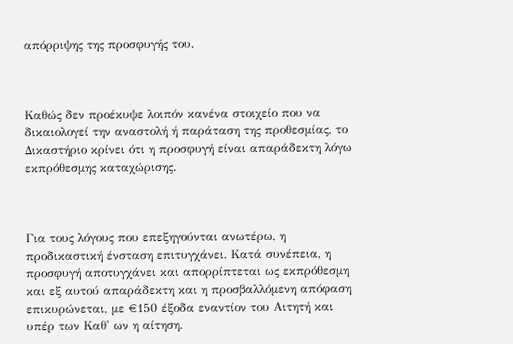απόρριψης της προσφυγής του.



Καθώς δεν προέκυψε λοιπόν κανένα στοιχείο που να δικαιολογεί την αναστολή ή παράταση της προθεσμίας, το Δικαστήριο κρίνει ότι η προσφυγή είναι απαράδεκτη λόγω εκπρόθεσμης καταχώρισης.



Για τους λόγους που επεξηγούνται ανωτέρω, η προδικαστική ένσταση επιτυγχάνει. Κατά συνέπεια, η προσφυγή αποτυγχάνει και απορρίπτεται ως εκπρόθεσμη και εξ αυτού απαράδεκτη και η προσβαλλόμενη απόφαση επικυρώνεται, με €150 έξοδα εναντίον του Αιτητή και υπέρ των Καθ' ων η αίτηση.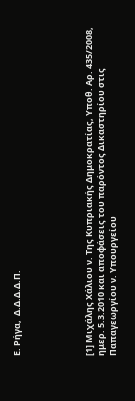Ε. Ρήγα,  Δ.Δ.Δ.Δ.Π.





[1] Μιχάλης Χάλιου ν. Της Κυπριακής Δημοκρατίας, Υποθ. Αρ. 435/2008, ημερ. 5.3.2010 και αποφάσεις του παρόντος Δικαστηρίου στις Παπαγεωργίου ν. Υπουργείου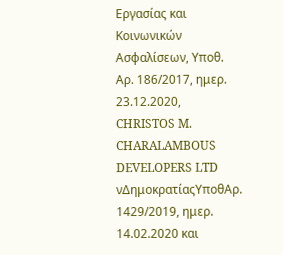Εργασίας και Κοινωνικών Ασφαλίσεων, Υποθ. Αρ. 186/2017, ημερ. 23.12.2020, CHRISTOS M. CHARALAMBOUS DEVELOPERS LTD νΔημοκρατίαςΥποθΑρ. 1429/2019, ημερ. 14.02.2020 και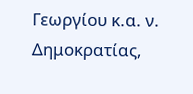Γεωργίου κ.α. ν. Δημοκρατίας,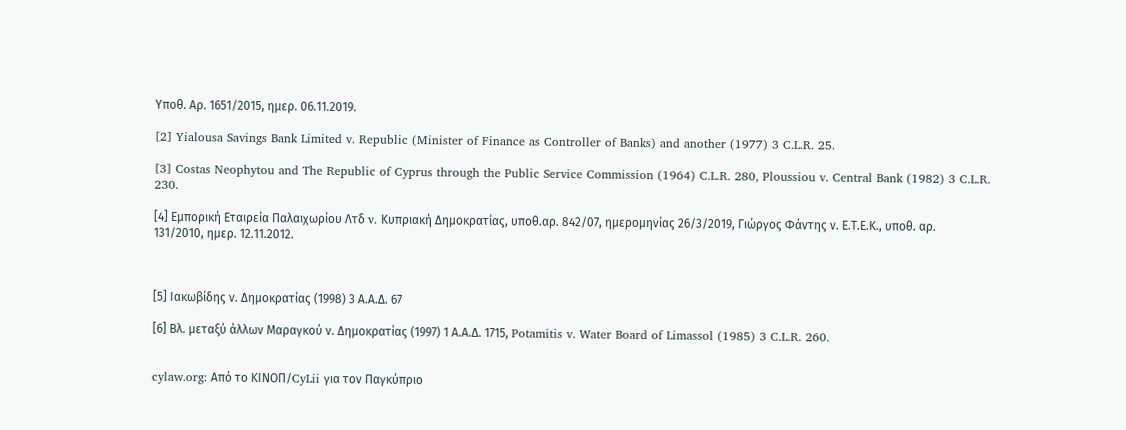Υποθ. Αρ. 1651/2015, ημερ. 06.11.2019.

[2] Yialousa Savings Bank Limited v. Republic (Minister of Finance as Controller of Banks) and another (1977) 3 C.L.R. 25.

[3] Costas Neophytou and The Republic of Cyprus through the Public Service Commission (1964) C.L.R. 280, Ploussiou v. Central Bank (1982) 3 C.L.R. 230.

[4] Εμπορική Εταιρεία Παλαιχωρίου Λτδ v. Κυπριακή Δημοκρατίας, υποθ.αρ. 842/07, ημερομηνίας 26/3/2019, Γιώργος Φάντης ν. Ε.Τ.Ε.Κ., υποθ. αρ. 131/2010, ημερ. 12.11.2012.



[5] Ιακωβίδης ν. Δημοκρατίας (1998) 3 Α.Α.Δ. 67

[6] Βλ. μεταξύ άλλων Μαραγκού ν. Δημοκρατίας (1997) 1 Α.Α.Δ. 1715, Potamitis v. Water Board of Limassol (1985) 3 C.L.R. 260.


cylaw.org: Από το ΚΙΝOΠ/CyLii για τον Παγκύπριο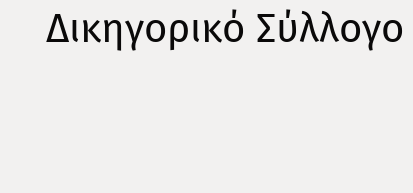Δικηγορικό Σύλλογο